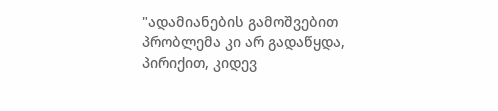"ადამიანების გამოშვებით პრობლემა კი არ გადაწყდა, პირიქით, კიდევ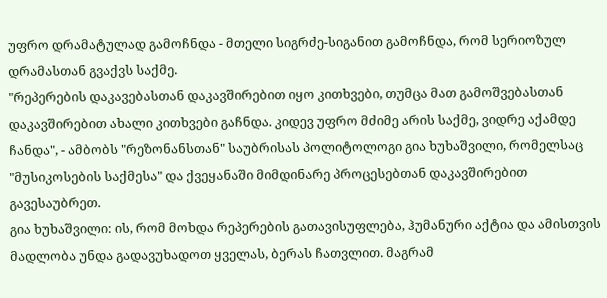უფრო დრამატულად გამოჩნდა - მთელი სიგრძე-სიგანით გამოჩნდა, რომ სერიოზულ დრამასთან გვაქვს საქმე.
"რეპერების დაკავებასთან დაკავშირებით იყო კითხვები, თუმცა მათ გამოშვებასთან დაკავშირებით ახალი კითხვები გაჩნდა. კიდევ უფრო მძიმე არის საქმე, ვიდრე აქამდე ჩანდა", - ამბობს "რეზონანსთან" საუბრისას პოლიტოლოგი გია ხუხაშვილი, რომელსაც "მუსიკოსების საქმესა" და ქვეყანაში მიმდინარე პროცესებთან დაკავშირებით გავესაუბრეთ.
გია ხუხაშვილი: ის, რომ მოხდა რეპერების გათავისუფლება, ჰუმანური აქტია და ამისთვის მადლობა უნდა გადავუხადოთ ყველას, ბერას ჩათვლით. მაგრამ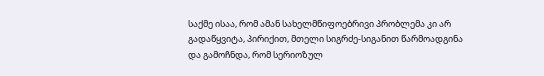საქმე ისაა, რომ ამან სახელმწიფოებრივი პრობლემა კი არ გადაწყვიტა, პირიქით, მთელი სიგრძე-სიგანით წარმოადგინა და გამოჩნდა, რომ სერიოზულ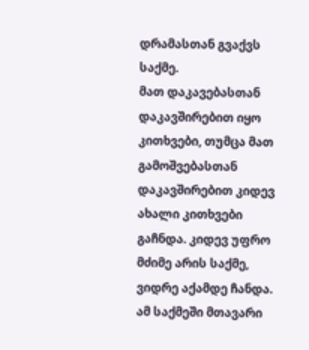დრამასთან გვაქვს საქმე.
მათ დაკავებასთან დაკავშირებით იყო კითხვები, თუმცა მათ გამოშვებასთან დაკავშირებით კიდევ ახალი კითხვები გაჩნდა. კიდევ უფრო მძიმე არის საქმე, ვიდრე აქამდე ჩანდა.
ამ საქმეში მთავარი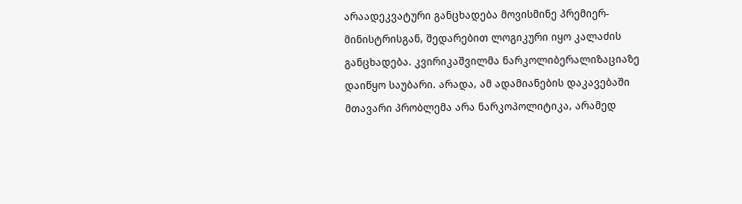არაადეკვატური განცხადება მოვისმინე პრემიერ-მინისტრისგან, შედარებით ლოგიკური იყო კალაძის განცხადება. კვირიკაშვილმა ნარკოლიბერალიზაციაზე დაიწყო საუბარი. არადა, ამ ადამიანების დაკავებაში მთავარი პრობლემა არა ნარკოპოლიტიკა, არამედ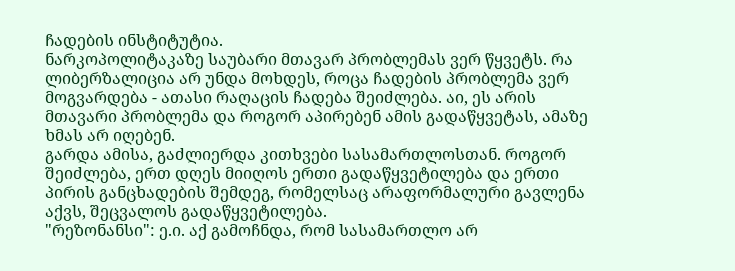ჩადების ინსტიტუტია.
ნარკოპოლიტაკაზე საუბარი მთავარ პრობლემას ვერ წყვეტს. რა ლიბერზალიცია არ უნდა მოხდეს, როცა ჩადების პრობლემა ვერ მოგვარდება - ათასი რაღაცის ჩადება შეიძლება. აი, ეს არის მთავარი პრობლემა და როგორ აპირებენ ამის გადაწყვეტას, ამაზე ხმას არ იღებენ.
გარდა ამისა, გაძლიერდა კითხვები სასამართლოსთან. როგორ შეიძლება, ერთ დღეს მიიღოს ერთი გადაწყვეტილება და ერთი პირის განცხადების შემდეგ, რომელსაც არაფორმალური გავლენა აქვს, შეცვალოს გადაწყვეტილება.
"რეზონანსი": ე.ი. აქ გამოჩნდა, რომ სასამართლო არ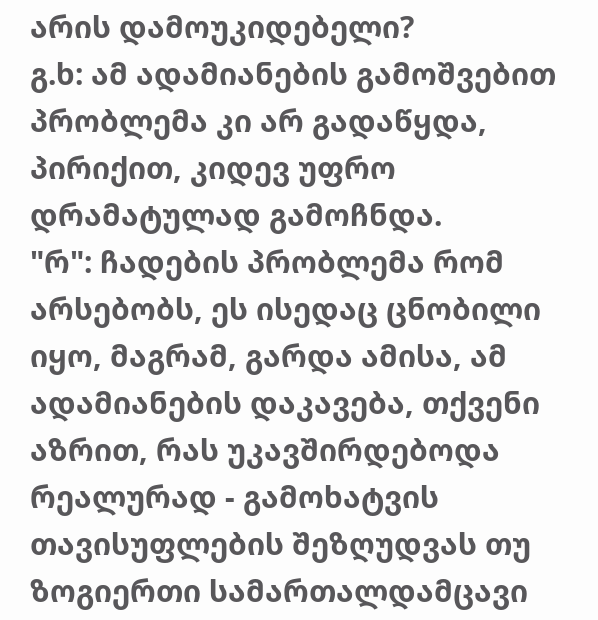არის დამოუკიდებელი?
გ.ხ: ამ ადამიანების გამოშვებით პრობლემა კი არ გადაწყდა, პირიქით, კიდევ უფრო დრამატულად გამოჩნდა.
"რ": ჩადების პრობლემა რომ არსებობს, ეს ისედაც ცნობილი იყო, მაგრამ, გარდა ამისა, ამ ადამიანების დაკავება, თქვენი აზრით, რას უკავშირდებოდა რეალურად - გამოხატვის თავისუფლების შეზღუდვას თუ ზოგიერთი სამართალდამცავი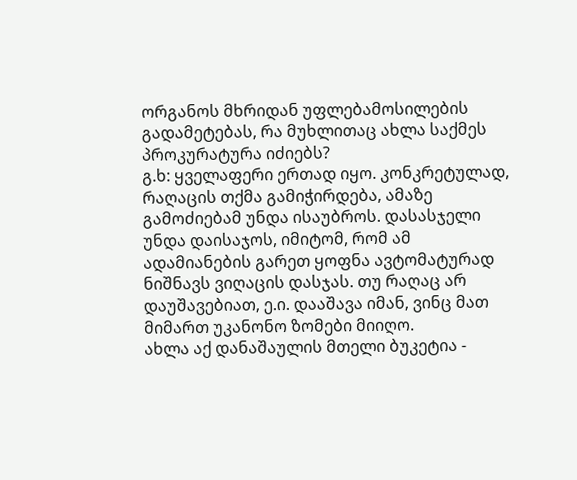ორგანოს მხრიდან უფლებამოსილების გადამეტებას, რა მუხლითაც ახლა საქმეს პროკურატურა იძიებს?
გ.ხ: ყველაფერი ერთად იყო. კონკრეტულად, რაღაცის თქმა გამიჭირდება, ამაზე გამოძიებამ უნდა ისაუბროს. დასასჯელი უნდა დაისაჯოს, იმიტომ, რომ ამ ადამიანების გარეთ ყოფნა ავტომატურად ნიშნავს ვიღაცის დასჯას. თუ რაღაც არ დაუშავებიათ, ე.ი. დააშავა იმან, ვინც მათ მიმართ უკანონო ზომები მიიღო.
ახლა აქ დანაშაულის მთელი ბუკეტია -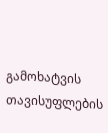გამოხატვის თავისუფლების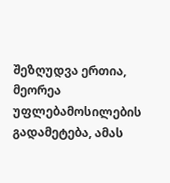შეზღუდვა ერთია, მეორეა უფლებამოსილების გადამეტება, ამას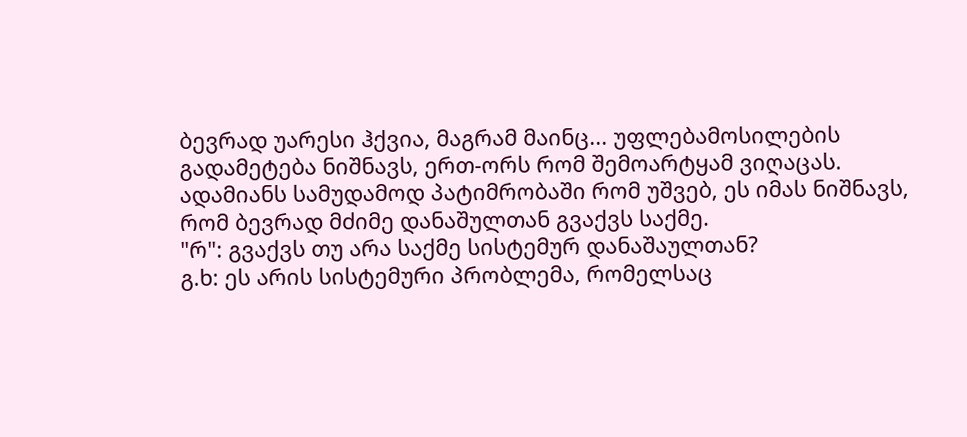ბევრად უარესი ჰქვია, მაგრამ მაინც... უფლებამოსილების გადამეტება ნიშნავს, ერთ-ორს რომ შემოარტყამ ვიღაცას. ადამიანს სამუდამოდ პატიმრობაში რომ უშვებ, ეს იმას ნიშნავს, რომ ბევრად მძიმე დანაშულთან გვაქვს საქმე.
"რ": გვაქვს თუ არა საქმე სისტემურ დანაშაულთან?
გ.ხ: ეს არის სისტემური პრობლემა, რომელსაც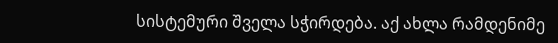სისტემური შველა სჭირდება. აქ ახლა რამდენიმე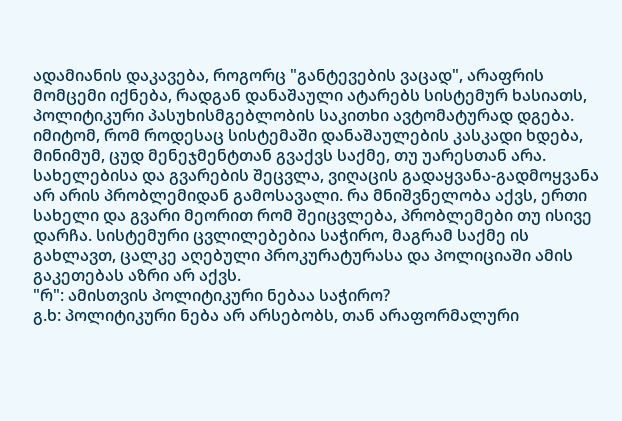ადამიანის დაკავება, როგორც "განტევების ვაცად", არაფრის მომცემი იქნება, რადგან დანაშაული ატარებს სისტემურ ხასიათს, პოლიტიკური პასუხისმგებლობის საკითხი ავტომატურად დგება.
იმიტომ, რომ როდესაც სისტემაში დანაშაულების კასკადი ხდება, მინიმუმ, ცუდ მენეჯმენტთან გვაქვს საქმე, თუ უარესთან არა.
სახელებისა და გვარების შეცვლა, ვიღაცის გადაყვანა-გადმოყვანა არ არის პრობლემიდან გამოსავალი. რა მნიშვნელობა აქვს, ერთი სახელი და გვარი მეორით რომ შეიცვლება, პრობლემები თუ ისივე დარჩა. სისტემური ცვლილებებია საჭირო, მაგრამ საქმე ის გახლავთ, ცალკე აღებული პროკურატურასა და პოლიციაში ამის გაკეთებას აზრი არ აქვს.
"რ": ამისთვის პოლიტიკური ნებაა საჭირო?
გ.ხ: პოლიტიკური ნება არ არსებობს, თან არაფორმალური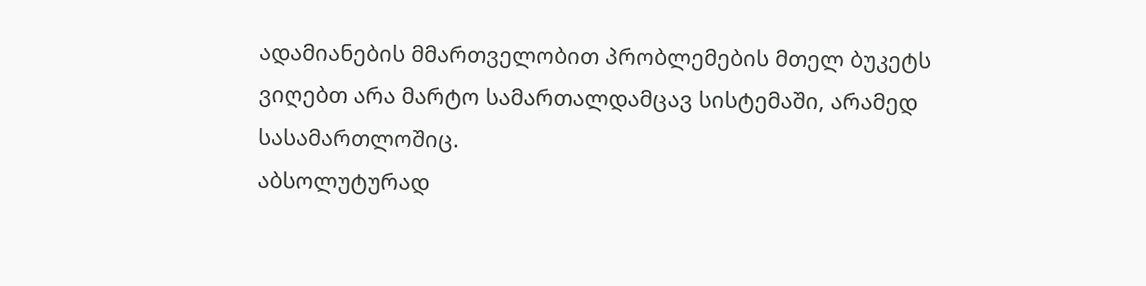ადამიანების მმართველობით პრობლემების მთელ ბუკეტს ვიღებთ არა მარტო სამართალდამცავ სისტემაში, არამედ სასამართლოშიც.
აბსოლუტურად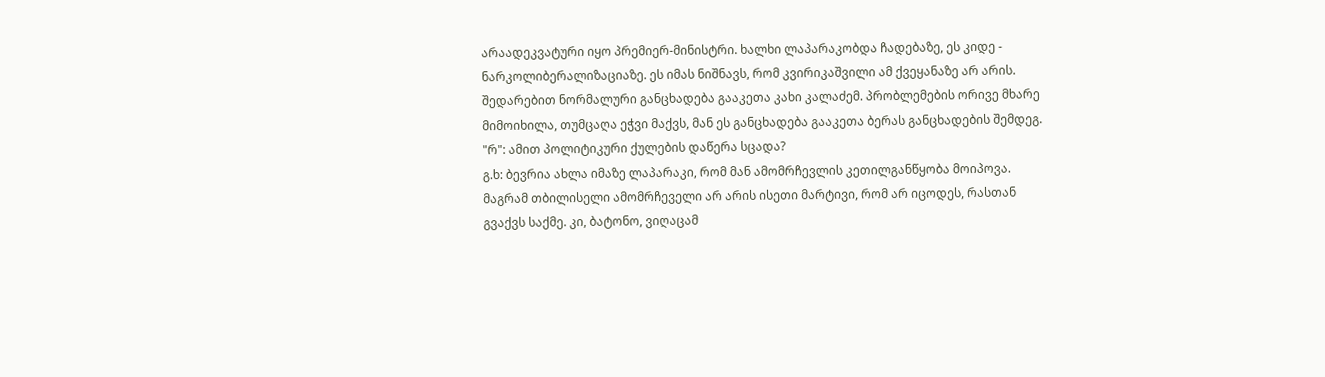არაადეკვატური იყო პრემიერ-მინისტრი. ხალხი ლაპარაკობდა ჩადებაზე, ეს კიდე - ნარკოლიბერალიზაციაზე. ეს იმას ნიშნავს, რომ კვირიკაშვილი ამ ქვეყანაზე არ არის. შედარებით ნორმალური განცხადება გააკეთა კახი კალაძემ. პრობლემების ორივე მხარე მიმოიხილა, თუმცაღა ეჭვი მაქვს, მან ეს განცხადება გააკეთა ბერას განცხადების შემდეგ.
"რ": ამით პოლიტიკური ქულების დაწერა სცადა?
გ.ხ: ბევრია ახლა იმაზე ლაპარაკი, რომ მან ამომრჩევლის კეთილგანწყობა მოიპოვა. მაგრამ თბილისელი ამომრჩეველი არ არის ისეთი მარტივი, რომ არ იცოდეს, რასთან გვაქვს საქმე. კი, ბატონო, ვიღაცამ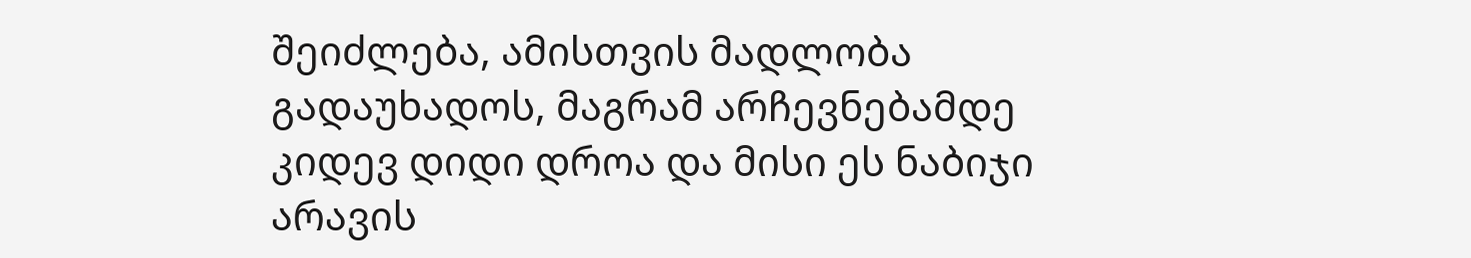შეიძლება, ამისთვის მადლობა გადაუხადოს, მაგრამ არჩევნებამდე კიდევ დიდი დროა და მისი ეს ნაბიჯი არავის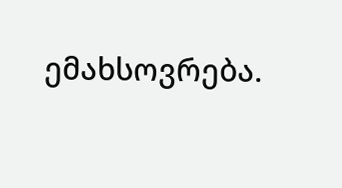ემახსოვრება.